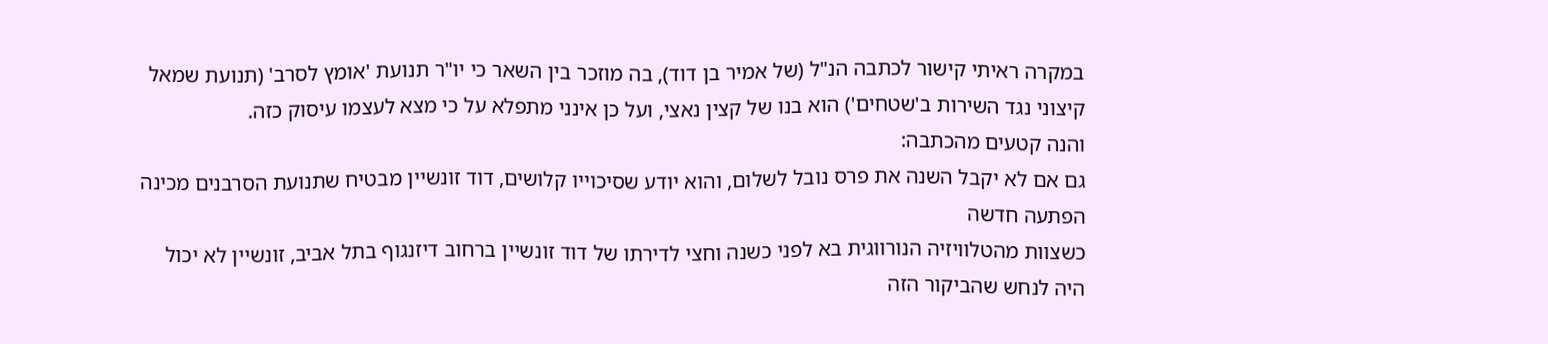במקרה ראיתי קישור לכתבה הנ"ל (של אמיר בן דוד), בה מוזכר בין השאר כי יו"ר תנועת 'אומץ לסרב' (תנועת שמאל קיצוני נגד השירות ב'שטחים') הוא בנו של קצין נאצי, ועל כן אינני מתפלא על כי מצא לעצמו עיסוק כזה.
והנה קטעים מהכתבה:
גם אם לא יקבל השנה את פרס נובל לשלום, והוא יודע שסיכוייו קלושים, דוד זונשיין מבטיח שתנועת הסרבנים מכינה הפתעה חדשה
כשצוות מהטלוויזיה הנורווגית בא לפני כשנה וחצי לדירתו של דוד זונשיין ברחוב דיזנגוף בתל אביב, זונשיין לא יכול היה לנחש שהביקור הזה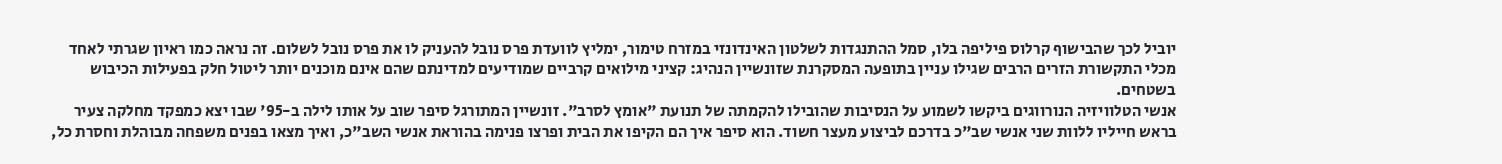יוביל לכך שהבישוף קרלוס פיליפה בלו, סמל ההתנגדות לשלטון האינדונזי במזרח טימור, ימליץ לוועדת פרס נובל להעניק לו את פרס נובל לשלום. זה נראה כמו ראיון שגרתי לאחד מכלי התקשורת הזרים הרבים שגילו עניין בתופעה המסקרנת שזונשיין הנהיג: קציני מילואים קרביים שמודיעים למדינתם שהם אינם מוכנים יותר ליטול חלק בפעילות הכיבוש בשטחים.
אנשי הטלוויזיה הנורווגים ביקשו לשמוע על הנסיבות שהובילו להקמתה של תנועת "אומץ לסרב". זונשיין המתורגל סיפר שוב על אותו לילה ב-95' שבו יצא כמפקד מחלקה צעיר בראש חייליו ללוות שני אנשי שב"כ בדרכם לביצוע מעצר חשוד. הוא סיפר איך הם הקיפו את הבית ופרצו פנימה בהוראת אנשי השב"כ, ואיך מצאו בפנים משפחה מבוהלת וחסרת כל,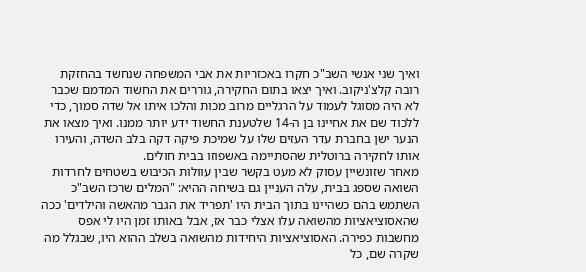ואיך שני אנשי השב"כ חקרו באכזריות את אבי המשפחה שנחשד בהחזקת רובה קלצ'ניקוב. ואיך יצאו בתום החקירה, גוררים את החשוד המדמם שכבר לא היה מסוגל לעמוד על הרגליים מרוב מכות והלכו איתו אל שדה סמוך, כדי ללכוד שם את אחיינו בן ה-14 שלטענת החשוד ידע יותר ממנו. ואיך מצאו את הנער ישן בחברת עדר העזים שלו על שמיכת פיקה דקה בלב השדה, והעירו אותו לחקירה ברוטלית שהסתיימה באשפוזו בבית חולים.
מאחר שזונשיין עסוק לא מעט בקשר שבין עוולות הכיבוש בשטחים לחרדות השואה שספג בבית, עלה העניין גם בשיחה ההיא: "המלים שרכז השב"כ השתמש בהם כשהיינו בתוך הבית היו 'תפריד את הגבר מהאשה והילדים' ככה שהאסוציאציות מהשואה עלו אצלי כבר אז, אבל באותו זמן היו לי אפס מחשבות כפירה. האסוציאציות היחידות מהשואה בשלב ההוא היו, שבגלל מה שקרה שם, כל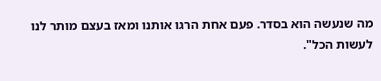מה שנעשה הוא בסדר. פעם אחת הרגו אותנו ומאז בעצם מותר לנו לעשות הכל".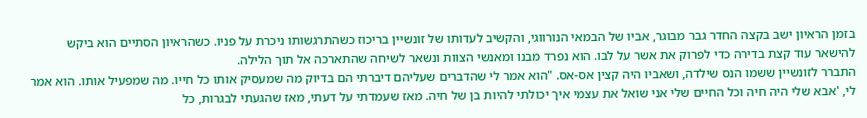בזמן הראיון ישב בקצה החדר גבר מבוגר, אביו של הבמאי הנורווגי, והקשיב לעדותו של זונשיין בריכוז כשהתרגשותו ניכרת על פניו. כשהראיון הסתיים הוא ביקש להישאר עוד קצת בדירה כדי לפרוק את אשר על לבו. הוא נפרד מבנו ומאנשי הצוות ונשאר לשיחה שהתארכה אל תוך הלילה.
התברר לזונשיין ששמו הנס שילדה, ושאביו היה קצין אס-אס. "הוא אמר לי שהדברים שעליהם דיברתי הם בדיוק מה שמעסיק אותו כל חייו. מה שמפעיל אותו. הוא אמר לי, 'אבא שלי היה חיה וכל החיים שלי אני שואל את עצמי איך יכולתי להיות בן של חיה. מאז שעמדתי על דעתי, מאז שהגעתי לבגרות, כל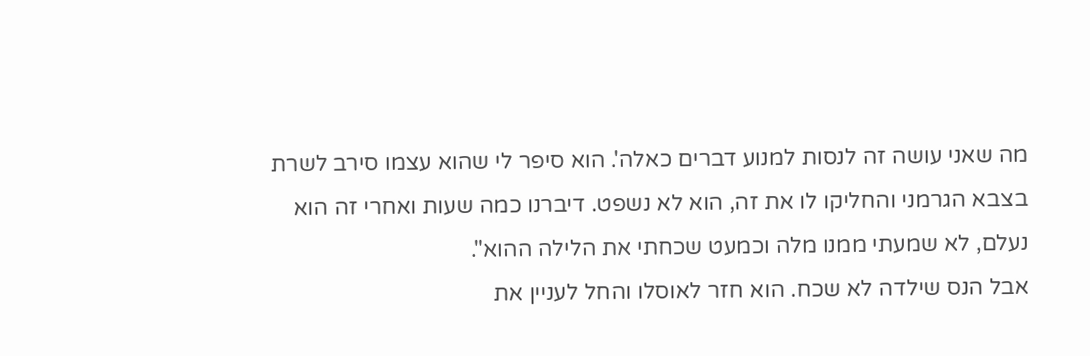מה שאני עושה זה לנסות למנוע דברים כאלה'. הוא סיפר לי שהוא עצמו סירב לשרת בצבא הגרמני והחליקו לו את זה, הוא לא נשפט. דיברנו כמה שעות ואחרי זה הוא נעלם, לא שמעתי ממנו מלה וכמעט שכחתי את הלילה ההוא".
אבל הנס שילדה לא שכח. הוא חזר לאוסלו והחל לעניין את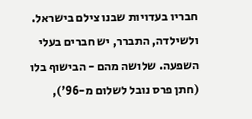חבריו בעדויות שבנו צילם בישראל. ולשילדה, התברר, יש חברים בעלי השפעה. שלושה מהם - הבישוף בלו (חתן פרס נובל לשלום מ-96'),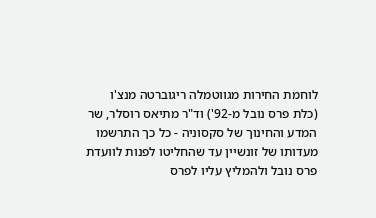לוחמת החירות מגווטמלה ריגוברטה מנצ'ו (כלת פרס נובל מ-92') וד"ר מתיאס רוסלר, שר המדע והחינוך של סקסוניה - כל כך התרשמו מעדותו של זונשיין עד שהחליטו לפנות לוועדת פרס נובל ולהמליץ עליו לפרס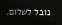נובל לשלום.